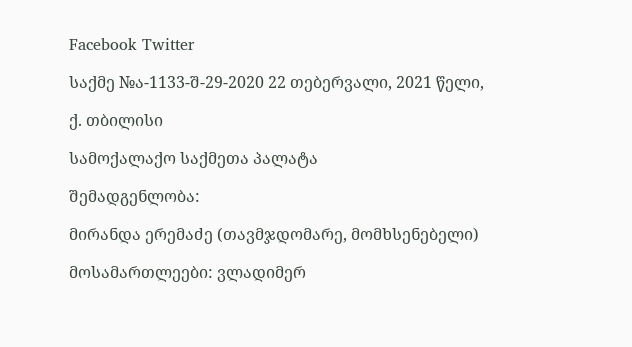Facebook Twitter

საქმე №ა-1133-შ-29-2020 22 თებერვალი, 2021 წელი,

ქ. თბილისი

სამოქალაქო საქმეთა პალატა

შემადგენლობა:

მირანდა ერემაძე (თავმჯდომარე, მომხსენებელი)

მოსამართლეები: ვლადიმერ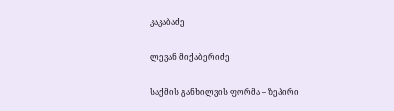კაკაბაძე

ლევან მიქაბერიძე

საქმის განხილვის ფორმა – ზეპირი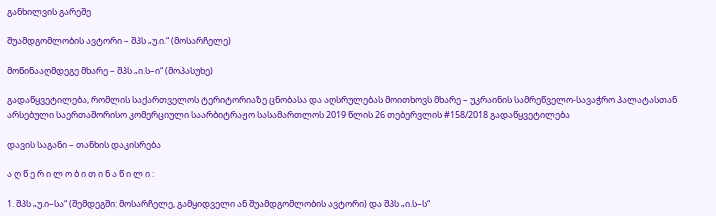განხილვის გარეშე

შუამდგომლობის ავტორი – შპს „უ.ი.“ (მოსარჩელე)

მოწინააღმდეგე მხარე – შპს „ი.ს–ი“ (მოპასუხე)

გადაწყვეტილება, რომლის საქართველოს ტერიტორიაზე ცნობასა და აღსრულებას მოითხოვს მხარე – უკრაინის სამრეწველო-სავაჭრო პალატასთან არსებული საერთაშორისო კომერციული საარბიტრაჟო სასამართლოს 2019 წლის 26 თებერვლის #158/2018 გადაწყვეტილება

დავის საგანი – თანხის დაკისრება

ა ღ წ ე რ ი ლ ო ბ ი თ ი ნ ა წ ი ლ ი :

1. შპს „უ.ი–სა“ (შემდეგში: მოსარჩელე, გამყიდველი ან შუამდგომლობის ავტორი) და შპს „ი.ს–ს“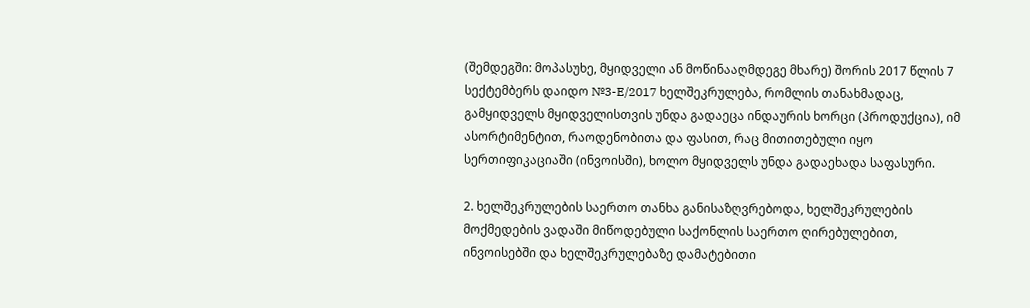(შემდეგში: მოპასუხე, მყიდველი ან მოწინააღმდეგე მხარე) შორის 2017 წლის 7 სექტემბერს დაიდო №3-E/2017 ხელშეკრულება, რომლის თანახმადაც, გამყიდველს მყიდველისთვის უნდა გადაეცა ინდაურის ხორცი (პროდუქცია), იმ ასორტიმენტით, რაოდენობითა და ფასით, რაც მითითებული იყო სერთიფიკაციაში (ინვოისში), ხოლო მყიდველს უნდა გადაეხადა საფასური.

2. ხელშეკრულების საერთო თანხა განისაზღვრებოდა, ხელშეკრულების მოქმედების ვადაში მიწოდებული საქონლის საერთო ღირებულებით, ინვოისებში და ხელშეკრულებაზე დამატებითი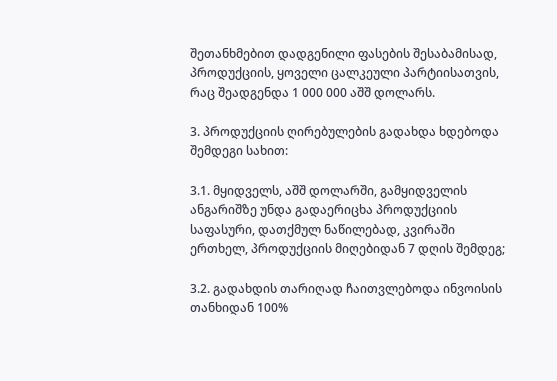შეთანხმებით დადგენილი ფასების შესაბამისად, პროდუქციის, ყოველი ცალკეული პარტიისათვის, რაც შეადგენდა 1 000 000 აშშ დოლარს.

3. პროდუქციის ღირებულების გადახდა ხდებოდა შემდეგი სახით:

3.1. მყიდველს, აშშ დოლარში, გამყიდველის ანგარიშზე უნდა გადაერიცხა პროდუქციის საფასური, დათქმულ ნაწილებად, კვირაში ერთხელ, პროდუქციის მიღებიდან 7 დღის შემდეგ;

3.2. გადახდის თარიღად ჩაითვლებოდა ინვოისის თანხიდან 100%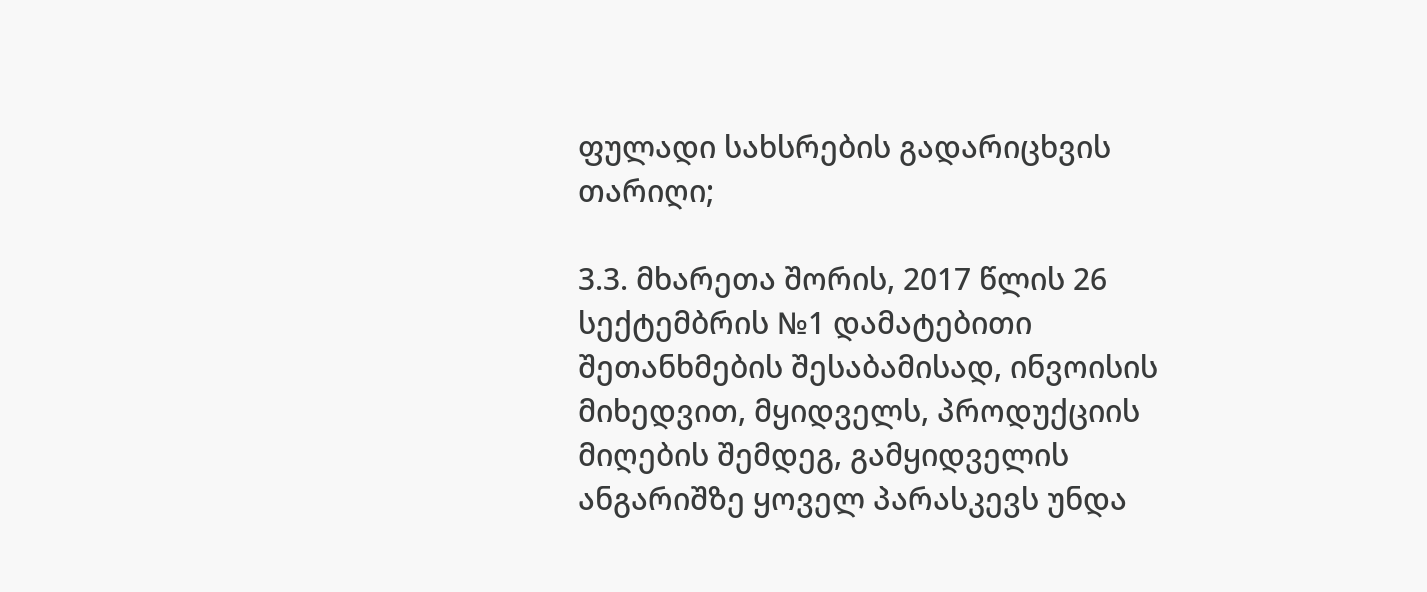ფულადი სახსრების გადარიცხვის თარიღი;

3.3. მხარეთა შორის, 2017 წლის 26 სექტემბრის №1 დამატებითი შეთანხმების შესაბამისად, ინვოისის მიხედვით, მყიდველს, პროდუქციის მიღების შემდეგ, გამყიდველის ანგარიშზე ყოველ პარასკევს უნდა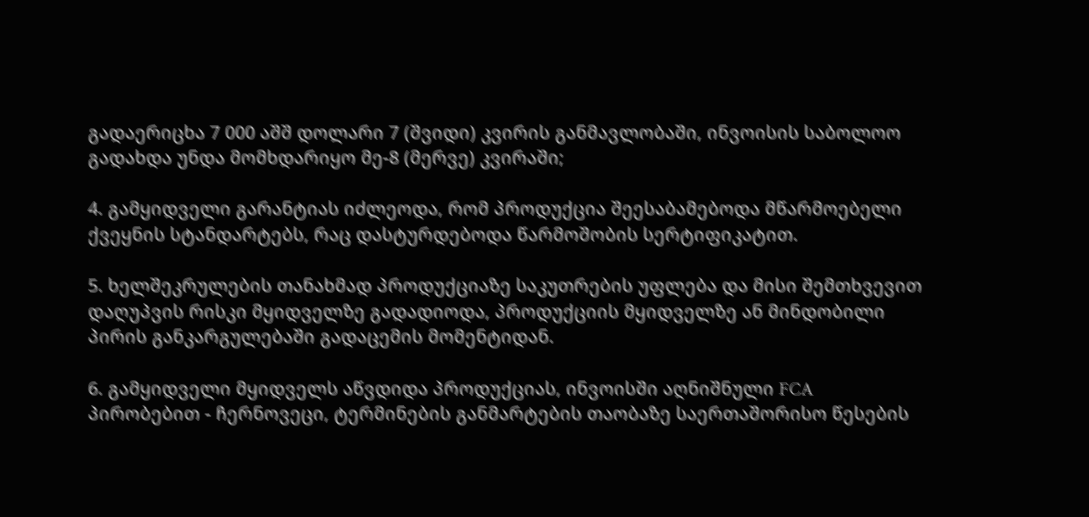გადაერიცხა 7 000 აშშ დოლარი 7 (შვიდი) კვირის განმავლობაში, ინვოისის საბოლოო გადახდა უნდა მომხდარიყო მე-8 (მერვე) კვირაში;

4. გამყიდველი გარანტიას იძლეოდა, რომ პროდუქცია შეესაბამებოდა მწარმოებელი ქვეყნის სტანდარტებს, რაც დასტურდებოდა წარმოშობის სერტიფიკატით.

5. ხელშეკრულების თანახმად პროდუქციაზე საკუთრების უფლება და მისი შემთხვევით დაღუპვის რისკი მყიდველზე გადადიოდა, პროდუქციის მყიდველზე ან მინდობილი პირის განკარგულებაში გადაცემის მომენტიდან.

6. გამყიდველი მყიდველს აწვდიდა პროდუქციას, ინვოისში აღნიშნული FCA პირობებით - ჩერნოვეცი, ტერმინების განმარტების თაობაზე საერთაშორისო წესების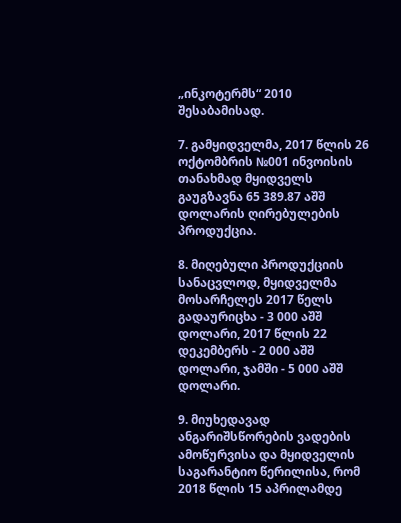„ინკოტერმს“ 2010 შესაბამისად.

7. გამყიდველმა, 2017 წლის 26 ოქტომბრის №001 ინვოისის თანახმად მყიდველს გაუგზავნა 65 389.87 აშშ დოლარის ღირებულების პროდუქცია.

8. მიღებული პროდუქციის სანაცვლოდ, მყიდველმა მოსარჩელეს 2017 წელს გადაურიცხა - 3 000 აშშ დოლარი, 2017 წლის 22 დეკემბერს - 2 000 აშშ დოლარი, ჯამში - 5 000 აშშ დოლარი.

9. მიუხედავად ანგარიშსწორების ვადების ამოწურვისა და მყიდველის საგარანტიო წერილისა, რომ 2018 წლის 15 აპრილამდე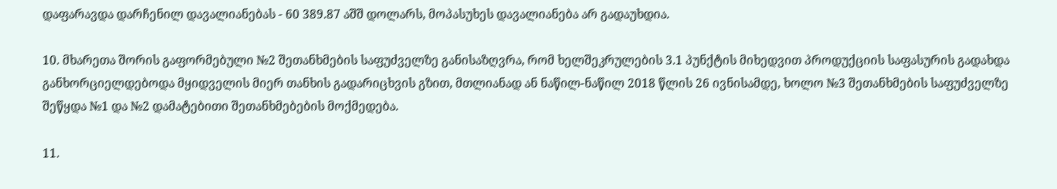დაფარავდა დარჩენილ დავალიანებას - 60 389.87 აშშ დოლარს, მოპასუხეს დავალიანება არ გადაუხდია.

10. მხარეთა შორის გაფორმებული №2 შეთანხმების საფუძველზე განისაზღვრა, რომ ხელშეკრულების 3.1 პუნქტის მიხედვით პროდუქციის საფასურის გადახდა განხორციელდებოდა მყიდველის მიერ თანხის გადარიცხვის გზით, მთლიანად ან ნაწილ-ნაწილ 2018 წლის 26 ივნისამდე, ხოლო №3 შეთანხმების საფუძველზე შეწყდა №1 და №2 დამატებითი შეთანხმებების მოქმედება.

11.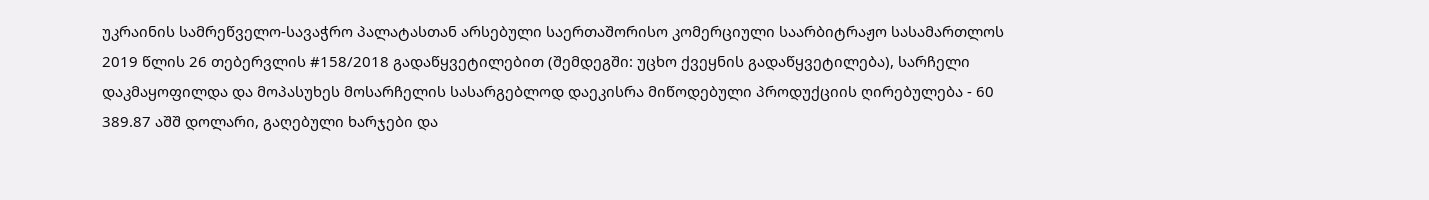უკრაინის სამრეწველო-სავაჭრო პალატასთან არსებული საერთაშორისო კომერციული საარბიტრაჟო სასამართლოს 2019 წლის 26 თებერვლის #158/2018 გადაწყვეტილებით (შემდეგში: უცხო ქვეყნის გადაწყვეტილება), სარჩელი დაკმაყოფილდა და მოპასუხეს მოსარჩელის სასარგებლოდ დაეკისრა მიწოდებული პროდუქციის ღირებულება - 60 389.87 აშშ დოლარი, გაღებული ხარჯები და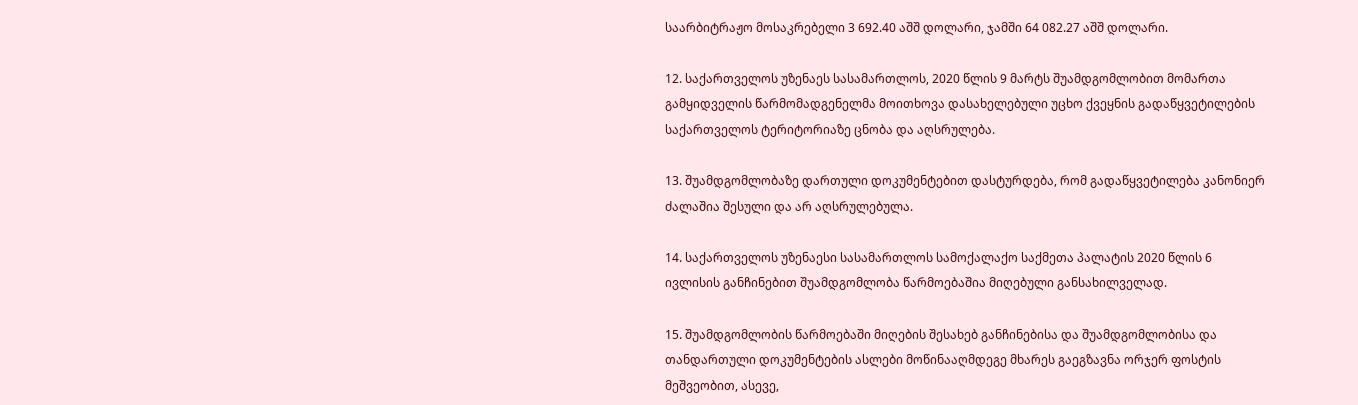საარბიტრაჟო მოსაკრებელი 3 692.40 აშშ დოლარი, ჯამში 64 082.27 აშშ დოლარი.

12. საქართველოს უზენაეს სასამართლოს, 2020 წლის 9 მარტს შუამდგომლობით მომართა გამყიდველის წარმომადგენელმა მოითხოვა დასახელებული უცხო ქვეყნის გადაწყვეტილების საქართველოს ტერიტორიაზე ცნობა და აღსრულება.

13. შუამდგომლობაზე დართული დოკუმენტებით დასტურდება, რომ გადაწყვეტილება კანონიერ ძალაშია შესული და არ აღსრულებულა.

14. საქართველოს უზენაესი სასამართლოს სამოქალაქო საქმეთა პალატის 2020 წლის 6 ივლისის განჩინებით შუამდგომლობა წარმოებაშია მიღებული განსახილველად.

15. შუამდგომლობის წარმოებაში მიღების შესახებ განჩინებისა და შუამდგომლობისა და თანდართული დოკუმენტების ასლები მოწინააღმდეგე მხარეს გაეგზავნა ორჯერ ფოსტის მეშვეობით, ასევე,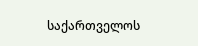საქართველოს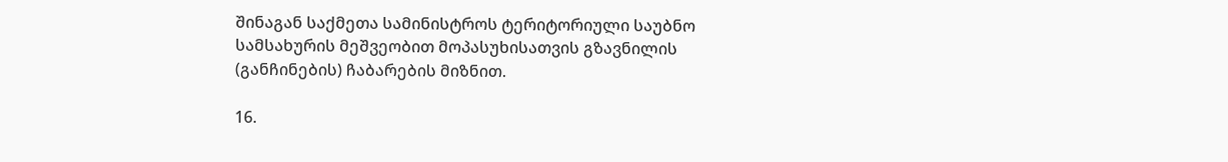შინაგან საქმეთა სამინისტროს ტერიტორიული საუბნო სამსახურის მეშვეობით მოპასუხისათვის გზავნილის (განჩინების) ჩაბარების მიზნით.

16.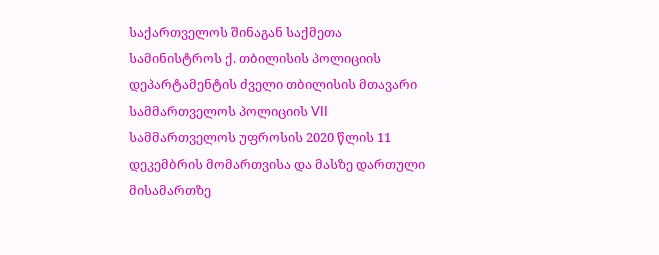საქართველოს შინაგან საქმეთა სამინისტროს ქ. თბილისის პოლიციის დეპარტამენტის ძველი თბილისის მთავარი სამმართველოს პოლიციის VII სამმართველოს უფროსის 2020 წლის 11 დეკემბრის მომართვისა და მასზე დართული მისამართზე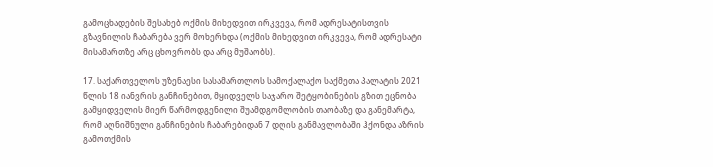გამოცხადების შესახებ ოქმის მიხედვით ირკვევა, რომ ადრესატისთვის გზავნილის ჩაბარება ვერ მოხერხდა (ოქმის მიხედვით ირკვევა, რომ ადრესატი მისამართზე არც ცხოვრობს და არც მუშაობს).

17. საქართველოს უზენაესი სასამართლოს სამოქალაქო საქმეთა პალატის 2021 წლის 18 იანვრის განჩინებით, მყიდველს საჯარო შეტყობინების გზით ეცნობა გამყიდველის მიერ წარმოდგენილი შუამდგომლობის თაობაზე და განემარტა, რომ აღნიშნული განჩინების ჩაბარებიდან 7 დღის განმავლობაში ჰქონდა აზრის გამოთქმის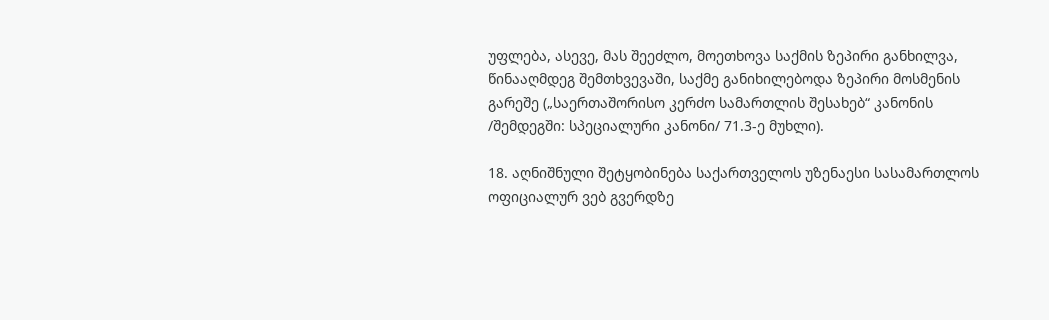უფლება, ასევე, მას შეეძლო, მოეთხოვა საქმის ზეპირი განხილვა, წინააღმდეგ შემთხვევაში, საქმე განიხილებოდა ზეპირი მოსმენის გარეშე („საერთაშორისო კერძო სამართლის შესახებ“ კანონის /შემდეგში: სპეციალური კანონი/ 71.3-ე მუხლი).

18. აღნიშნული შეტყობინება საქართველოს უზენაესი სასამართლოს ოფიციალურ ვებ გვერდზე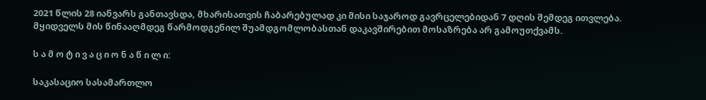2021 წლის 28 იანვარს განთავსდა, მხარისათვის ჩაბარებულად კი მისი საჯაროდ გავრცელებიდან 7 დღის შემდეგ ითვლება. მყიდველს მის წინააღმდეგ წარმოდგენილ შუამდგომლობასთან დაკავშირებით მოსაზრება არ გამოუთქვამს.

ს ა მ ო ტ ი ვ ა ც ი ო ნ ა წ ი ლ ი:

საკასაციო სასამართლო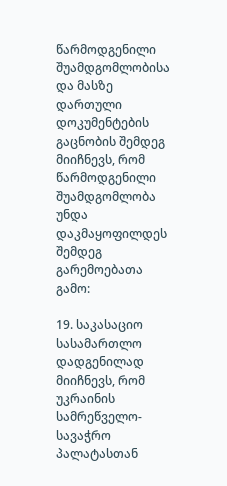წარმოდგენილი შუამდგომლობისა და მასზე დართული დოკუმენტების გაცნობის შემდეგ მიიჩნევს, რომ წარმოდგენილი შუამდგომლობა უნდა დაკმაყოფილდეს შემდეგ გარემოებათა გამო:

19. საკასაციო სასამართლო დადგენილად მიიჩნევს, რომ უკრაინის სამრეწველო-სავაჭრო პალატასთან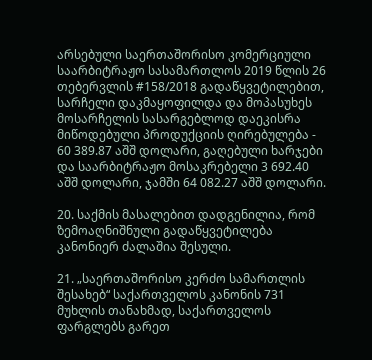არსებული საერთაშორისო კომერციული საარბიტრაჟო სასამართლოს 2019 წლის 26 თებერვლის #158/2018 გადაწყვეტილებით, სარჩელი დაკმაყოფილდა და მოპასუხეს მოსარჩელის სასარგებლოდ დაეკისრა მიწოდებული პროდუქციის ღირებულება - 60 389.87 აშშ დოლარი, გაღებული ხარჯები და საარბიტრაჟო მოსაკრებელი 3 692.40 აშშ დოლარი, ჯამში 64 082.27 აშშ დოლარი.

20. საქმის მასალებით დადგენილია, რომ ზემოაღნიშნული გადაწყვეტილება კანონიერ ძალაშია შესული.

21. „საერთაშორისო კერძო სამართლის შესახებ“ საქართველოს კანონის 731 მუხლის თანახმად, საქართველოს ფარგლებს გარეთ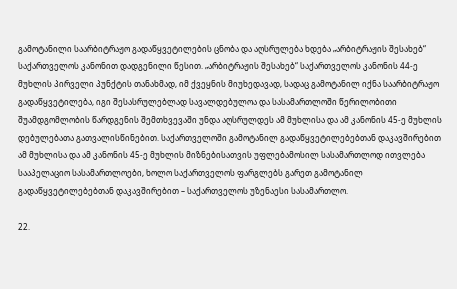გამოტანილი საარბიტრაჟო გადაწყვეტილების ცნობა და აღსრულება ხდება „არბიტრაჟის შესახებ“ საქართველოს კანონით დადგენილი წესით. „არბიტრაჟის შესახებ“ საქართველოს კანონის 44-ე მუხლის პირველი პუნქტის თანახმად, იმ ქვეყნის მიუხედავად, სადაც გამოტანილ იქნა საარბიტრაჟო გადაწყვეტილება, იგი შესასრულებლად სავალდებულოა და სასამართლოში წერილობითი შუამდგომლობის წარდგენის შემთხვევაში უნდა აღსრულდეს ამ მუხლისა და ამ კანონის 45-ე მუხლის დებულებათა გათვალისწინებით. საქართველოში გამოტანილ გადაწყვეტილებებთან დაკავშირებით ამ მუხლისა და ამ კანონის 45-ე მუხლის მიზნებისათვის უფლებამოსილ სასამართლოდ ითვლება სააპელაციო სასამართლოები, ხოლო საქართველოს ფარგლებს გარეთ გამოტანილ გადაწყვეტილებებთან დაკავშირებით – საქართველოს უზენაესი სასამართლო.

22.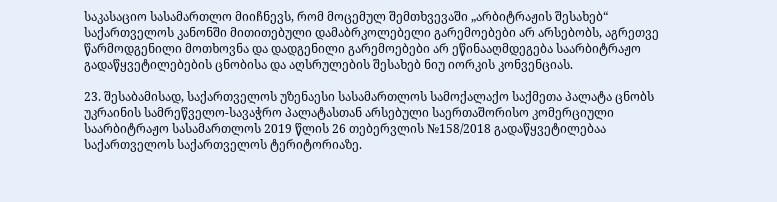საკასაციო სასამართლო მიიჩნევს, რომ მოცემულ შემთხვევაში „არბიტრაჟის შესახებ“ საქართველოს კანონში მითითებული დამაბრკოლებელი გარემოებები არ არსებობს, აგრეთვე წარმოდგენილი მოთხოვნა და დადგენილი გარემოებები არ ეწინააღმდეგება საარბიტრაჟო გადაწყვეტილებების ცნობისა და აღსრულების შესახებ ნიუ იორკის კონვენციას.

23. შესაბამისად, საქართველოს უზენაესი სასამართლოს სამოქალაქო საქმეთა პალატა ცნობს უკრაინის სამრეწველო-სავაჭრო პალატასთან არსებული საერთაშორისო კომერციული საარბიტრაჟო სასამართლოს 2019 წლის 26 თებერვლის №158/2018 გადაწყვეტილებაა საქართველოს საქართველოს ტერიტორიაზე.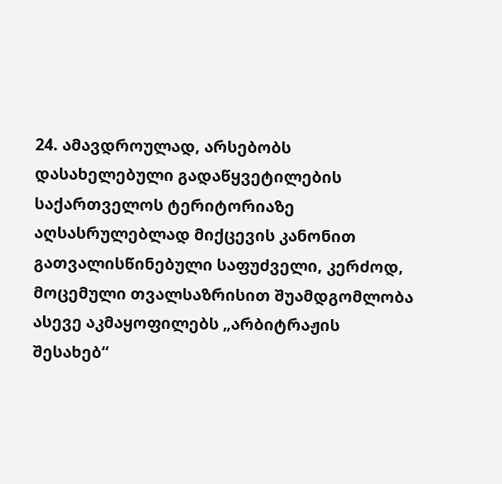24. ამავდროულად, არსებობს დასახელებული გადაწყვეტილების საქართველოს ტერიტორიაზე აღსასრულებლად მიქცევის კანონით გათვალისწინებული საფუძველი, კერძოდ, მოცემული თვალსაზრისით შუამდგომლობა ასევე აკმაყოფილებს „არბიტრაჟის შესახებ“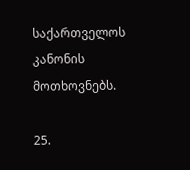საქართველოს კანონის მოთხოვნებს.

25.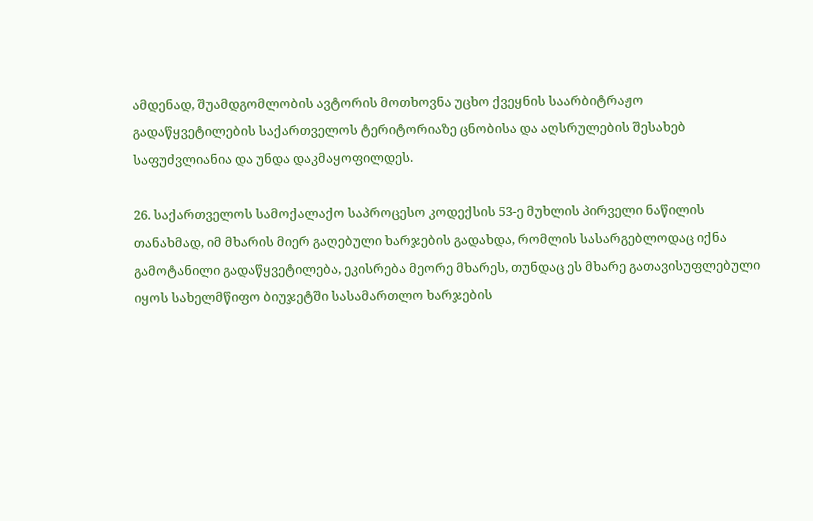ამდენად, შუამდგომლობის ავტორის მოთხოვნა უცხო ქვეყნის საარბიტრაჟო გადაწყვეტილების საქართველოს ტერიტორიაზე ცნობისა და აღსრულების შესახებ საფუძვლიანია და უნდა დაკმაყოფილდეს.

26. საქართველოს სამოქალაქო საპროცესო კოდექსის 53-ე მუხლის პირველი ნაწილის თანახმად, იმ მხარის მიერ გაღებული ხარჯების გადახდა, რომლის სასარგებლოდაც იქნა გამოტანილი გადაწყვეტილება, ეკისრება მეორე მხარეს, თუნდაც ეს მხარე გათავისუფლებული იყოს სახელმწიფო ბიუჯეტში სასამართლო ხარჯების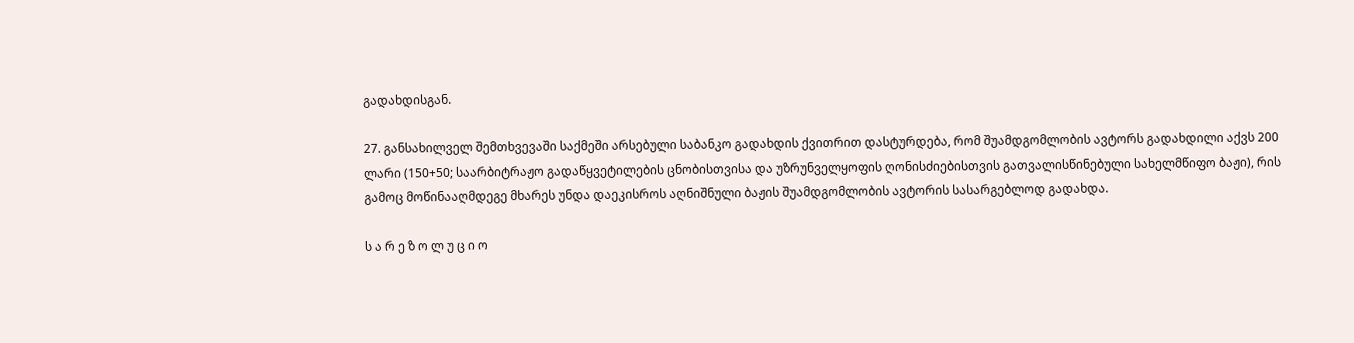გადახდისგან.

27. განსახილველ შემთხვევაში საქმეში არსებული საბანკო გადახდის ქვითრით დასტურდება, რომ შუამდგომლობის ავტორს გადახდილი აქვს 200 ლარი (150+50; საარბიტრაჟო გადაწყვეტილების ცნობისთვისა და უზრუნველყოფის ღონისძიებისთვის გათვალისწინებული სახელმწიფო ბაჟი), რის გამოც მოწინააღმდეგე მხარეს უნდა დაეკისროს აღნიშნული ბაჟის შუამდგომლობის ავტორის სასარგებლოდ გადახდა.

ს ა რ ე ზ ო ლ უ ც ი ო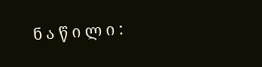ნ ა წ ი ლ ი :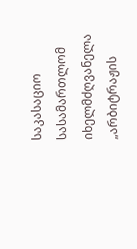საკასაციო სასამართლომ იხელმძღვანელა „არბიტრაჟის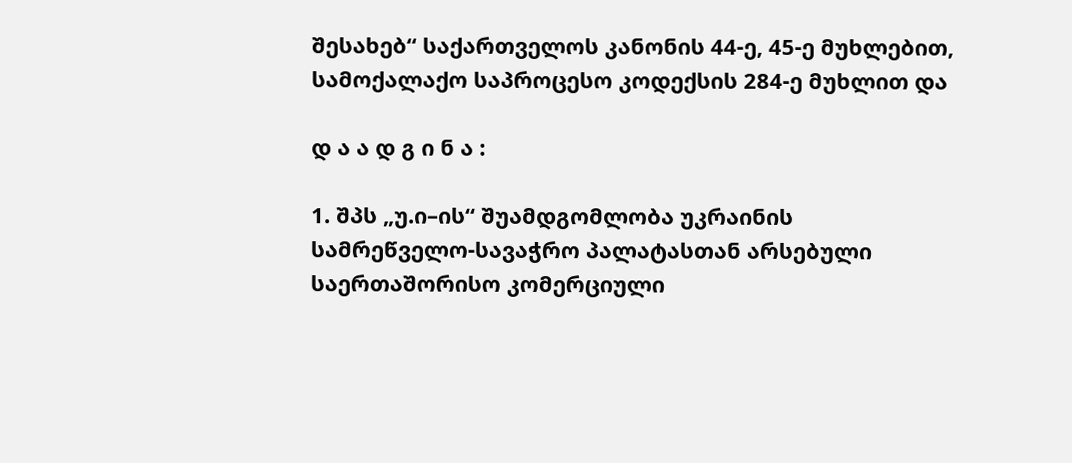შესახებ“ საქართველოს კანონის 44-ე, 45-ე მუხლებით, სამოქალაქო საპროცესო კოდექსის 284-ე მუხლით და

დ ა ა დ გ ი ნ ა :

1. შპს „უ.ი–ის“ შუამდგომლობა უკრაინის სამრეწველო-სავაჭრო პალატასთან არსებული საერთაშორისო კომერციული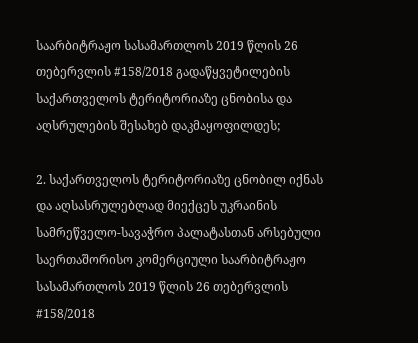საარბიტრაჟო სასამართლოს 2019 წლის 26 თებერვლის #158/2018 გადაწყვეტილების საქართველოს ტერიტორიაზე ცნობისა და აღსრულების შესახებ დაკმაყოფილდეს;

2. საქართველოს ტერიტორიაზე ცნობილ იქნას და აღსასრულებლად მიექცეს უკრაინის სამრეწველო-სავაჭრო პალატასთან არსებული საერთაშორისო კომერციული საარბიტრაჟო სასამართლოს 2019 წლის 26 თებერვლის #158/2018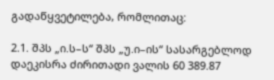გადაწყვეტილება, რომლითაც:

2.1. შპს „ი.ს–ს“ შპს „უ.ი–ის“ სასარგებლოდ დაეკისრა ძირითადი ვალის 60 389.87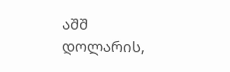აშშ დოლარის,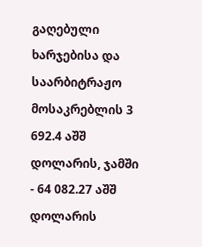გაღებული ხარჯებისა და საარბიტრაჟო მოსაკრებლის 3 692.4 აშშ დოლარის, ჯამში - 64 082.27 აშშ დოლარის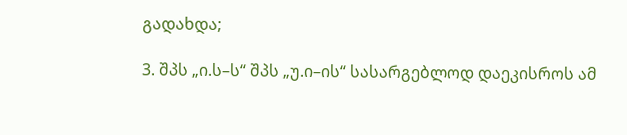გადახდა;

3. შპს „ი.ს–ს“ შპს „უ.ი–ის“ სასარგებლოდ დაეკისროს ამ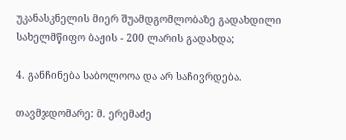უკანასკნელის მიერ შუამდგომლობაზე გადახდილი სახელმწიფო ბაჟის - 200 ლარის გადახდა;

4. განჩინება საბოლოოა და არ საჩივრდება.

თავმჯდომარე: მ. ერემაძე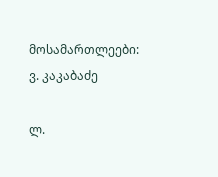მოსამართლეები: ვ. კაკაბაძე

ლ.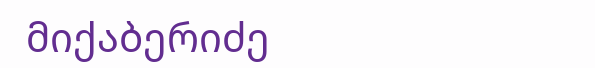მიქაბერიძე